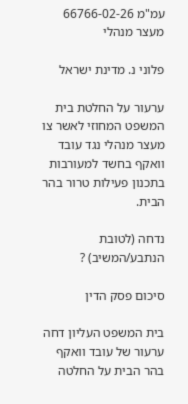עמ"מ 66766-02-26
מעצר מנהלי

פלוני נ. מדינת ישראל

ערעור על החלטת בית המשפט המחוזי לאשר צו מעצר מנהלי נגד עובד וואקף בחשד למעורבות בתכנון פעילות טרור בהר הבית.

נדחה (לטובת הנתבע/המשיב) ?

סיכום פסק הדין

בית המשפט העליון דחה ערעור של עובד וואקף בהר הבית על החלטה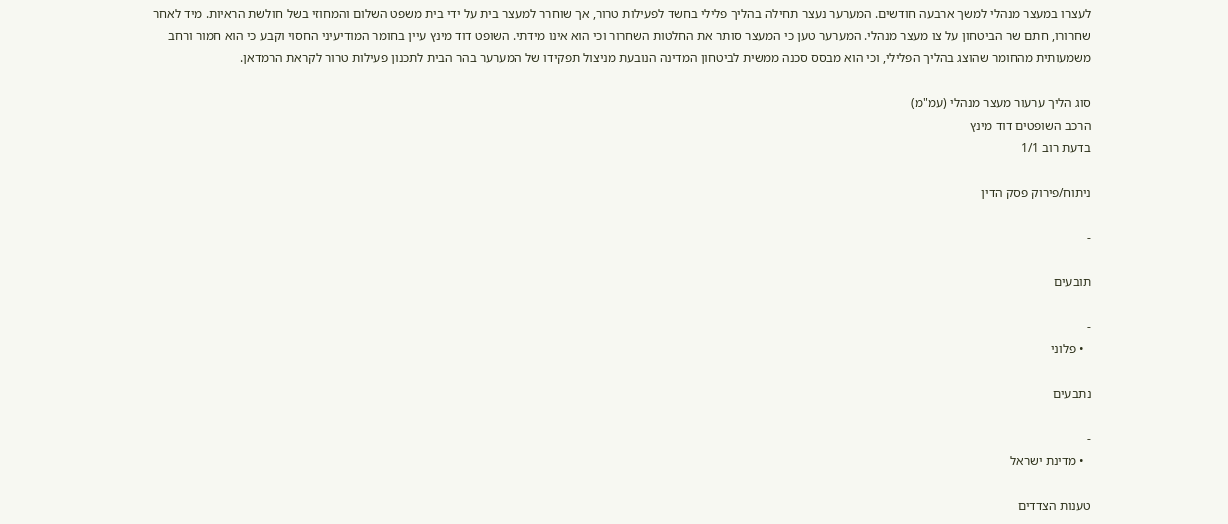לעצרו במעצר מנהלי למשך ארבעה חודשים. המערער נעצר תחילה בהליך פלילי בחשד לפעילות טרור, אך שוחרר למעצר בית על ידי בית משפט השלום והמחוזי בשל חולשת הראיות. מיד לאחר שחרורו, חתם שר הביטחון על צו מעצר מנהלי. המערער טען כי המעצר סותר את החלטות השחרור וכי הוא אינו מידתי. השופט דוד מינץ עיין בחומר המודיעיני החסוי וקבע כי הוא חמור ורחב משמעותית מהחומר שהוצג בהליך הפלילי, וכי הוא מבסס סכנה ממשית לביטחון המדינה הנובעת מניצול תפקידו של המערער בהר הבית לתכנון פעילות טרור לקראת הרמדאן.

סוג הליך ערעור מעצר מנהלי (עמ"מ)
הרכב השופטים דוד מינץ
בדעת רוב 1/1

ניתוח/פירוק פסק הדין

-

תובעים

-
  • פלוני

נתבעים

-
  • מדינת ישראל

טענות הצדדים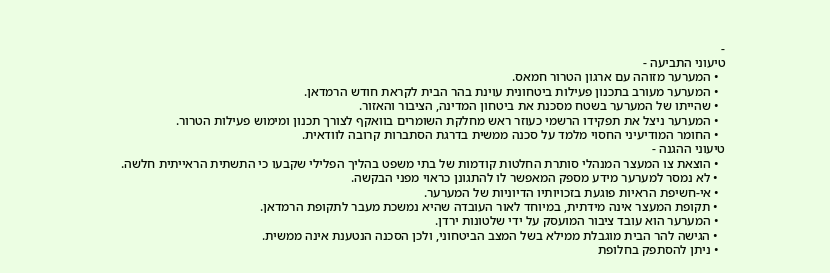-
טיעוני התביעה -
  • המערער מזוהה עם ארגון הטרור חמאס.
  • המערער מעורב בתכנון פעילות ביטחונית עוינת בהר הבית לקראת חודש הרמדאן.
  • שהייתו של המערער בשטח מסכנת את ביטחון המדינה, הציבור והאזור.
  • המערער ניצל את תפקידו הרשמי כעוזר ראש מחלקת השומרים בוואקף לצורך תכנון ומימוש פעילות הטרור.
  • החומר המודיעיני החסוי מלמד על סכנה ממשית בדרגת הסתברות קרובה לוודאית.
טיעוני ההגנה -
  • הוצאת צו המעצר המנהלי סותרת החלטות קודמות של בתי משפט בהליך הפלילי שקבעו כי התשתית הראייתית חלשה.
  • לא נמסר למערער מידע מספק המאפשר לו להתגונן כראוי מפני הבקשה.
  • אי-חשיפת הראיות פוגעת בזכויותיו הדיוניות של המערער.
  • תקופת המעצר אינה מידתית, במיוחד לאור העובדה שהיא נמשכת מעבר לתקופת הרמדאן.
  • המערער הוא עובד ציבור המועסק על ידי שלטונות ירדן.
  • הגישה להר הבית מוגבלת ממילא בשל המצב הביטחוני, ולכן הסכנה הנטענת אינה ממשית.
  • ניתן להסתפק בחלופת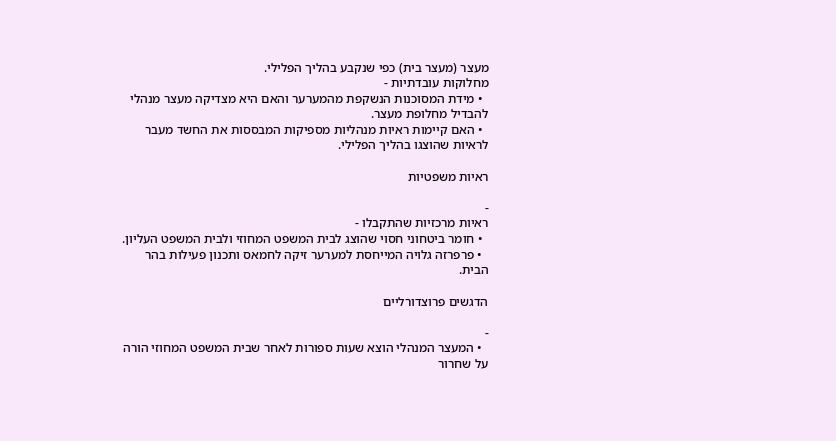מעצר (מעצר בית) כפי שנקבע בהליך הפלילי.
מחלוקות עובדתיות -
  • מידת המסוכנות הנשקפת מהמערער והאם היא מצדיקה מעצר מנהלי להבדיל מחלופת מעצר.
  • האם קיימות ראיות מנהליות מספיקות המבססות את החשד מעבר לראיות שהוצגו בהליך הפלילי.

ראיות משפטיות

-
ראיות מרכזיות שהתקבלו -
  • חומר ביטחוני חסוי שהוצג לבית המשפט המחוזי ולבית המשפט העליון.
  • פרפרזה גלויה המייחסת למערער זיקה לחמאס ותכנון פעילות בהר הבית.

הדגשים פרוצדורליים

-
  • המעצר המנהלי הוצא שעות ספורות לאחר שבית המשפט המחוזי הורה על שחרור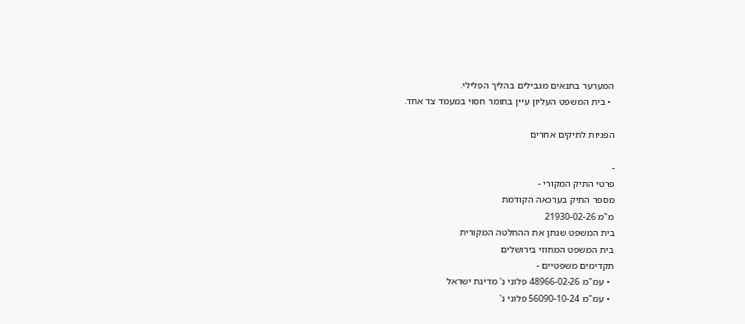המערער בתנאים מגבילים בהליך הפלילי.
  • בית המשפט העליון עיין בחומר חסוי במעמד צד אחד.

הפניות לתיקים אחרים

-
פרטי התיק המקורי -
מספר התיק בערכאה הקודמת
מ"מ 21930-02-26
בית המשפט שנתן את ההחלטה המקורית
בית המשפט המחוזי בירושלים
תקדימים משפטיים -
  • עמ"מ 48966-02-26 פלוני נ' מדינת ישראל
  • עמ"מ 56090-10-24 פלוני נ'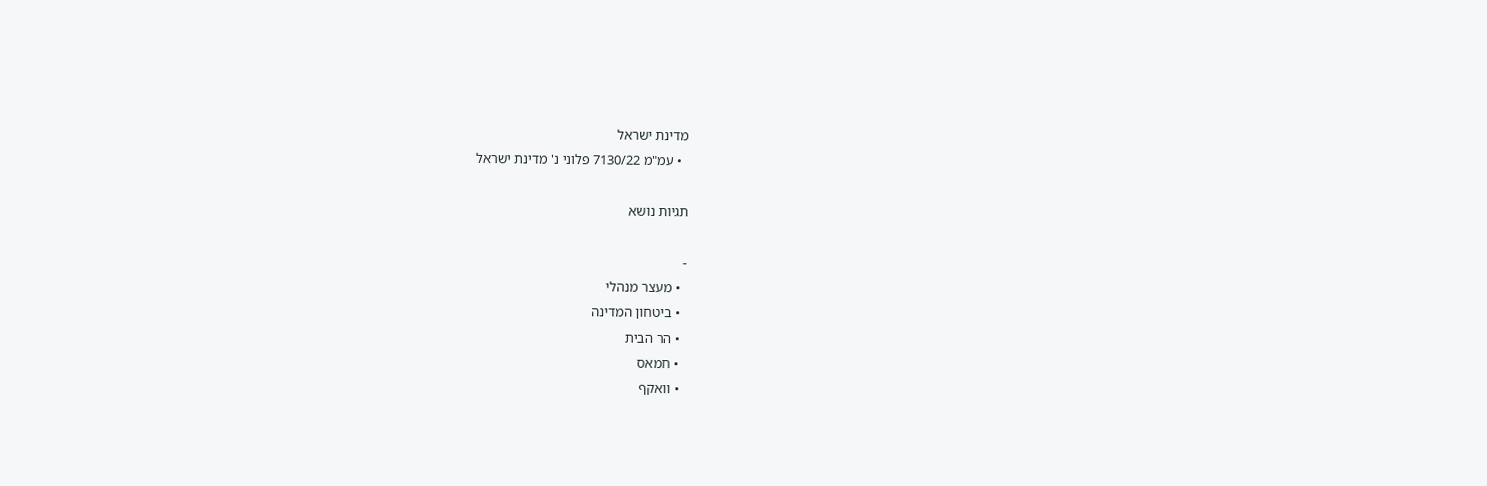מדינת ישראל
  • עמ"מ 7130/22 פלוני נ' מדינת ישראל

תגיות נושא

-
  • מעצר מנהלי
  • ביטחון המדינה
  • הר הבית
  • חמאס
  • וואקף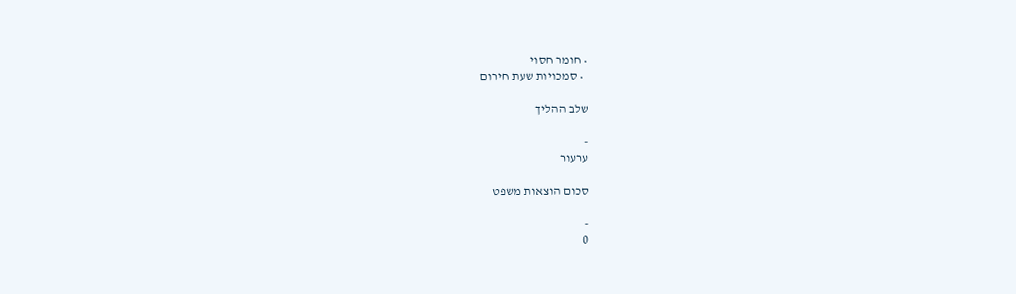• חומר חסוי
  • סמכויות שעת חירום

שלב ההליך

-
ערעור

סכום הוצאות משפט

-
0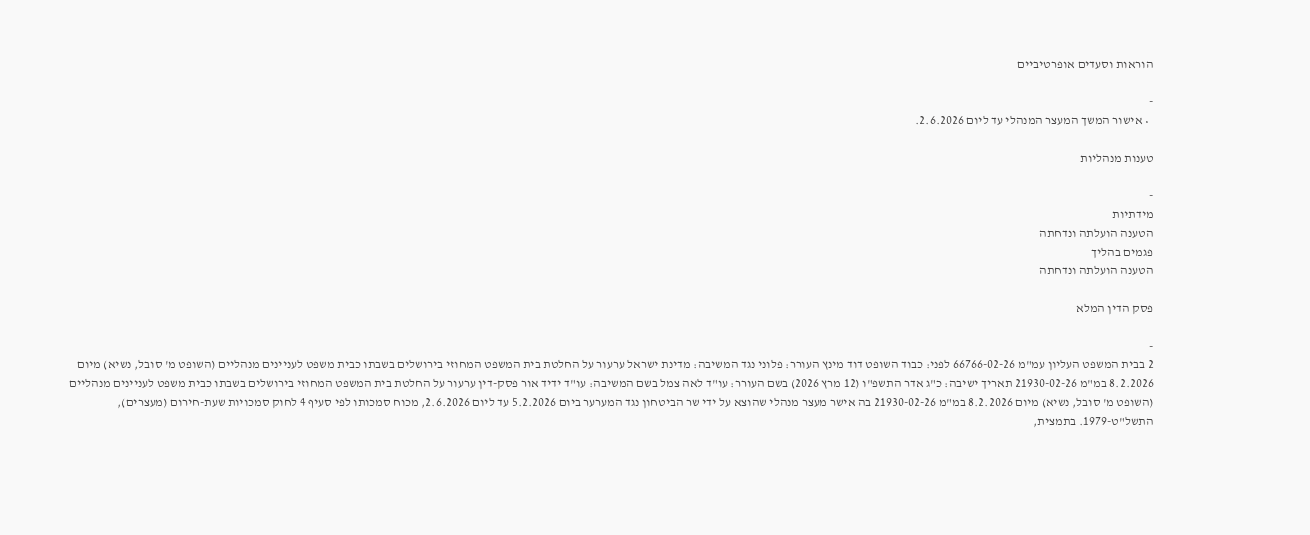הוראות וסעדים אופרטיביים

-
  • אישור המשך המעצר המנהלי עד ליום 2.6.2026.

טענות מנהליות

-
מידתיות
הטענה הועלתה ונדחתה
פגמים בהליך
הטענה הועלתה ונדחתה

פסק הדין המלא

-
2 בבית המשפט העליון עמ"מ 66766-02-26 לפני: כבוד השופט דוד מינץ העורר: פלוני נגד המשיבה: מדינת ישראל ערעור על החלטת בית המשפט המחוזי בירושלים בשבתו כבית משפט לעניינים מנהליים (השופט מ' סובל, נשיא) מיום 8.2.2026 במ"מ 21930-02-26 תאריך ישיבה: כ"ג אדר התשפ"ו (12 מרץ 2026) בשם העורר: עו"ד לאה צמל בשם המשיבה: עו"ד ידיד אור פסק-דין ערעור על החלטת בית המשפט המחוזי בירושלים בשבתו כבית משפט לעניינים מנהליים (השופט מ' סובל, נשיא) מיום 8.2.2026 במ"מ 21930-02-26 בה אישר מעצר מנהלי שהוצא על ידי שר הביטחון נגד המערער ביום 5.2.2026 עד ליום 2.6.2026, מכוח סמכותו לפי סעיף 4 לחוק סמכויות שעת-חירום (מעצרים), התשל"ט-1979. בתמצית,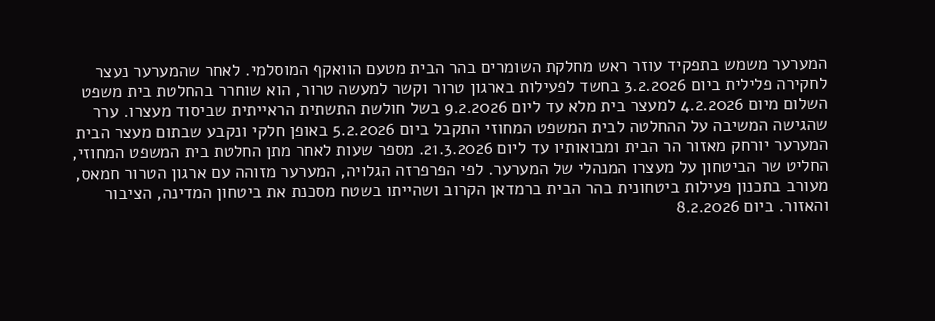המערער משמש בתפקיד עוזר ראש מחלקת השומרים בהר הבית מטעם הוואקף המוסלמי. לאחר שהמערער נעצר לחקירה פלילית ביום 3.2.2026 בחשד לפעילות בארגון טרור וקשר למעשה טרור, הוא שוחרר בהחלטת בית משפט השלום מיום 4.2.2026 למעצר בית מלא עד ליום 9.2.2026 בשל חולשת התשתית הראייתית שביסוד מעצרו. ערר שהגישה המשיבה על ההחלטה לבית המשפט המחוזי התקבל ביום 5.2.2026 באופן חלקי ונקבע שבתום מעצר הבית המערער יורחק מאזור הר הבית ומבואותיו עד ליום 21.3.2026. מספר שעות לאחר מתן החלטת בית המשפט המחוזי, החליט שר הביטחון על מעצרו המנהלי של המערער. לפי הפרפרזה הגלויה, המערער מזוהה עם ארגון הטרור חמאס, מעורב בתכנון פעילות ביטחונית בהר הבית ברמדאן הקרוב ושהייתו בשטח מסכנת את ביטחון המדינה, הציבור והאזור. ביום 8.2.2026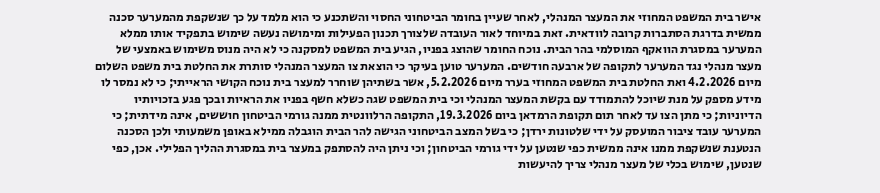אישר בית המשפט המחוזי את המעצר המנהלי, לאחר שעיין בחומר הביטחוני החסוי והשתכנע כי הוא מלמד על כך שנשקפת מהמערער סכנה ממשית בדרגת הסתברות קרובה לוודאית. זאת במיוחד לאור העובדה שלצורך תכנון הפעילות ומימושה נעשה שימוש בתפקיד אותו ממלא המערער במסגרת הוואקף המוסלמי בהר הבית. נוכח החומר שהוצג בפניו, הגיע בית המשפט למסקנה כי לא היה מנוס משימוש באמצעי של מעצר מנהלי נגד המערער לתקופה של ארבעה חודשים. המערער טוען בעיקר כי הוצאת צו המעצר המנהלי סותרת את החלטת בית משפט השלום מיום 4.2.2026 ואת החלטת בית המשפט המחוזי בערר מיום 5.2.2026, אשר בשתיהן שוחרר למעצר בית נוכח הקושי הראייתי; כי לא נמסר לו מידע מספק על מנת שיוכל להתמודד עם בקשת המעצר המנהלי וכי בית המשפט שגה כשלא חשף בפניו את הראיות ובכך פגע בזכויותיו הדיוניות; כי מתן הצו עד לאחר תום תקופת הרמדאן ביום 19.3.2026, התקופה הרלוונטית ממנה גורמי הביטחון חוששים, אינה מידתית; כי המערער עובד ציבור המועסק על ידי שלטונות ירדן; כי בשל המצב הביטחוני הגישה להר הבית הוגבלה ממילא באופן משמעותי ולכן הסכנה הנטענת שנשקפת ממנו אינה ממשית כפי שנטען על ידי גורמי הביטחון; וכי ניתן היה להסתפק במעצר בית במסגרת ההליך הפלילי. אכן, כפי שנטען, שימוש בכלי של מעצר מנהלי צריך להיעשות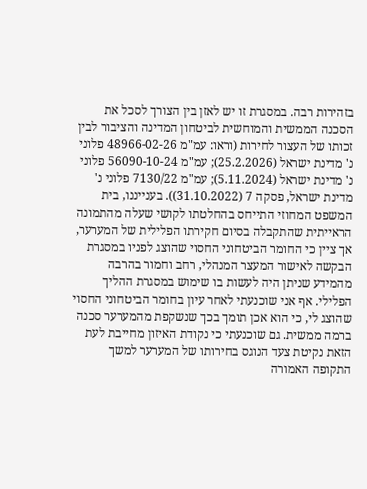בזהירות רבה. במסגרת זו יש לאזן בין הצורך לסכל את הסכנה הממשית והמוחשית לביטחון המדינה והציבור לבין זכותו של העצור לחירות (וראו: עמ"מ 48966-02-26 פלוני נ' מדינת ישראל (25.2.2026); עמ"מ 56090-10-24 פלוני נ' מדינת ישראל (5.11.2024); עמ"מ 7130/22 פלוני נ' מדינת ישראל, פסקה 7 (31.10.2022)). בענייננו, בית המשפט המחוזי התייחס בהחלטתו לקושי שעלה מהתמונה הראייתית שהתקבלה בסיום חקירתו הפלילית של המערער, אך ציין כי החומר הביטחוני החסוי שהוצג לפניו במסגרת הבקשה לאישור המעצר המנהלי, רחב וחמור בהרבה מהמידע שניתן היה לעשות בו שימוש במסגרת ההליך הפלילי. אף אני שוכנעתי לאחר עיון בחומר הביטחוני החסוי שהוצג לי, כי הוא אכן תומך בכך שנשקפת מהמערער סכנה ברמה ממשית. גם שוכנעתי כי נקודת האיזון מחייבת לעת הזאת נקיטת צעד הנוגס בחירותו של המערער למשך התקופה האמורה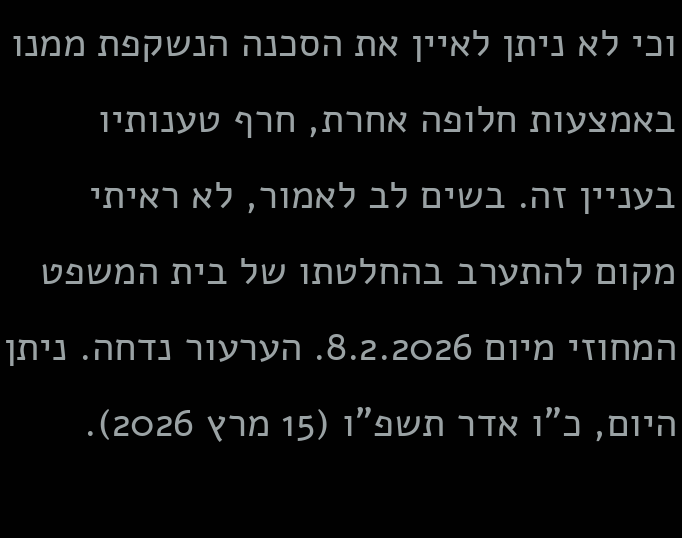וכי לא ניתן לאיין את הסכנה הנשקפת ממנו באמצעות חלופה אחרת, חרף טענותיו בעניין זה. בשים לב לאמור, לא ראיתי מקום להתערב בהחלטתו של בית המשפט המחוזי מיום 8.2.2026. הערעור נדחה. ניתן היום, כ"ו אדר תשפ"ו (15 מרץ 2026).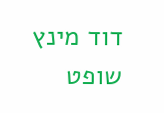דוד מינץ שופט